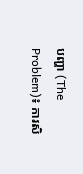បញ្ហា (The Problem)៖ ការសិ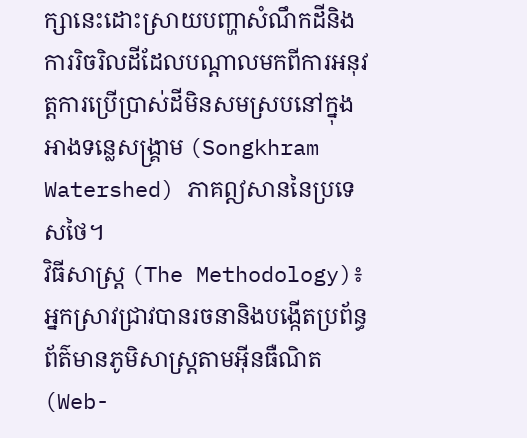ក្សានេះដោះស្រាយបញ្ហាសំណឹកដីនិងការរិចរិលដីដែលបណ្តាលមកពីការអនុវត្តការប្រើប្រាស់ដីមិនសមស្របនៅក្នុងអាងទន្លេសង្គ្រាម (Songkhram Watershed) ភាគឦសាននៃប្រទេសថៃ។
វិធីសាស្ត្រ (The Methodology)៖ អ្នកស្រាវជ្រាវបានរចនានិងបង្កើតប្រព័ន្ធព័ត៌មានភូមិសាស្ត្រតាមអ៊ីនធឺណិត (Web-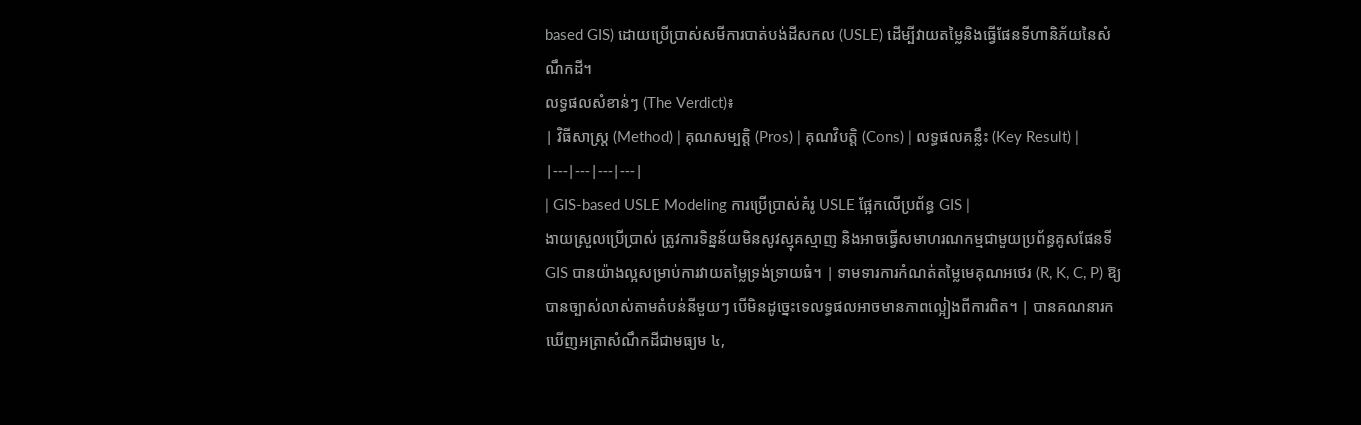based GIS) ដោយប្រើប្រាស់សមីការបាត់បង់ដីសកល (USLE) ដើម្បីវាយតម្លៃនិងធ្វើផែនទីហានិភ័យនៃសំណឹកដី។
លទ្ធផលសំខាន់ៗ (The Verdict)៖
| វិធីសាស្ត្រ (Method) | គុណសម្បត្តិ (Pros) | គុណវិបត្តិ (Cons) | លទ្ធផលគន្លឹះ (Key Result) |
|---|---|---|---|
| GIS-based USLE Modeling ការប្រើប្រាស់គំរូ USLE ផ្អែកលើប្រព័ន្ធ GIS |
ងាយស្រួលប្រើប្រាស់ ត្រូវការទិន្នន័យមិនសូវស្មុគស្មាញ និងអាចធ្វើសមាហរណកម្មជាមួយប្រព័ន្ធគូសផែនទី GIS បានយ៉ាងល្អសម្រាប់ការវាយតម្លៃទ្រង់ទ្រាយធំ។ | ទាមទារការកំណត់តម្លៃមេគុណអថេរ (R, K, C, P) ឱ្យបានច្បាស់លាស់តាមតំបន់នីមួយៗ បើមិនដូច្នេះទេលទ្ធផលអាចមានភាពល្អៀងពីការពិត។ | បានគណនារកឃើញអត្រាសំណឹកដីជាមធ្យម ៤,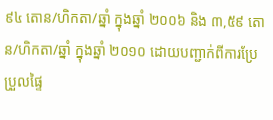៩៤ តោន/ហិកតា/ឆ្នាំ ក្នុងឆ្នាំ ២០០៦ និង ៣,៥៩ តោន/ហិកតា/ឆ្នាំ ក្នុងឆ្នាំ ២០១០ ដោយបញ្ជាក់ពីការប្រែប្រួលផ្ទៃ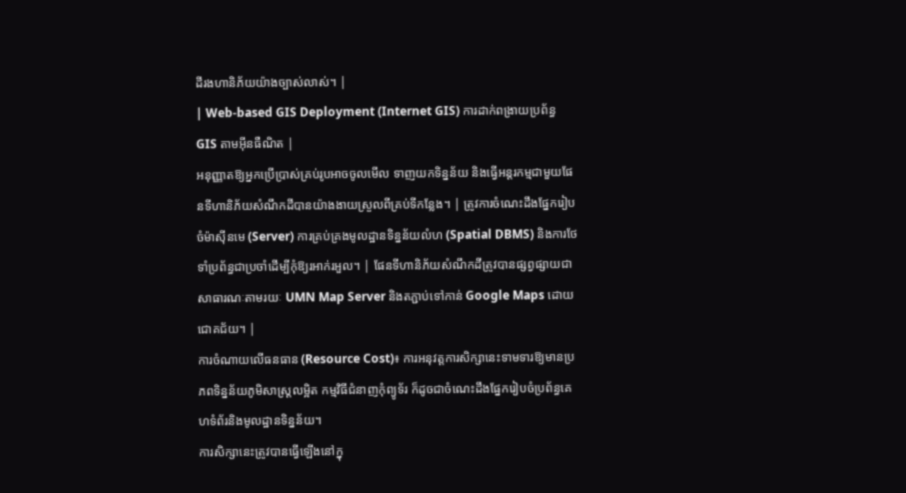ដីរងហានិភ័យយ៉ាងច្បាស់លាស់។ |
| Web-based GIS Deployment (Internet GIS) ការដាក់ពង្រាយប្រព័ន្ធ GIS តាមអ៊ីនធឺណិត |
អនុញ្ញាតឱ្យអ្នកប្រើប្រាស់គ្រប់រូបអាចចូលមើល ទាញយកទិន្នន័យ និងធ្វើអន្តរកម្មជាមួយផែនទីហានិភ័យសំណឹកដីបានយ៉ាងងាយស្រួលពីគ្រប់ទីកន្លែង។ | ត្រូវការចំណេះដឹងផ្នែករៀបចំម៉ាស៊ីនមេ (Server) ការគ្រប់គ្រងមូលដ្ឋានទិន្នន័យលំហ (Spatial DBMS) និងការថែទាំប្រព័ន្ធជាប្រចាំដើម្បីកុំឱ្យរអាក់រអួល។ | ផែនទីហានិភ័យសំណឹកដីត្រូវបានផ្សព្វផ្សាយជាសាធារណៈតាមរយៈ UMN Map Server និងតភ្ជាប់ទៅកាន់ Google Maps ដោយជោគជ័យ។ |
ការចំណាយលើធនធាន (Resource Cost)៖ ការអនុវត្តការសិក្សានេះទាមទារឱ្យមានប្រភពទិន្នន័យភូមិសាស្ត្រលម្អិត កម្មវិធីជំនាញកុំព្យូទ័រ ក៏ដូចជាចំណេះដឹងផ្នែករៀបចំប្រព័ន្ធគេហទំព័រនិងមូលដ្ឋានទិន្នន័យ។
ការសិក្សានេះត្រូវបានធ្វើឡើងនៅក្នុ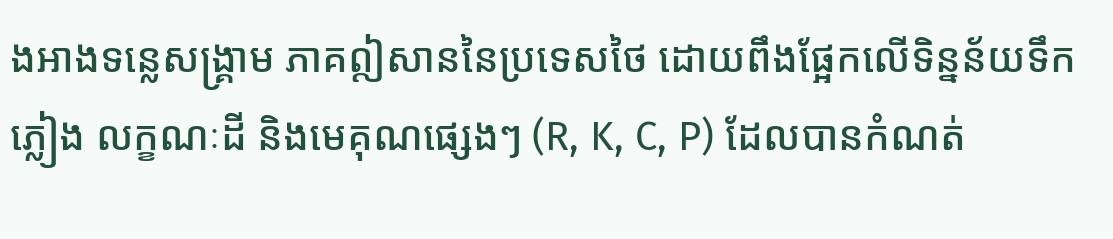ងអាងទន្លេសង្គ្រាម ភាគឦសាននៃប្រទេសថៃ ដោយពឹងផ្អែកលើទិន្នន័យទឹកភ្លៀង លក្ខណៈដី និងមេគុណផ្សេងៗ (R, K, C, P) ដែលបានកំណត់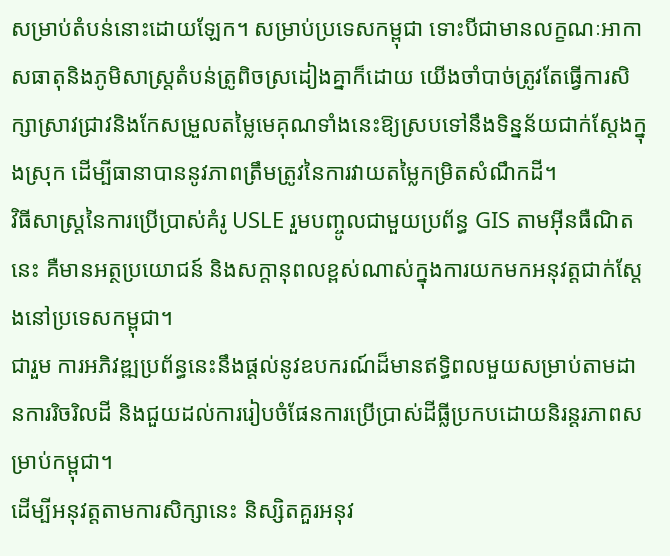សម្រាប់តំបន់នោះដោយឡែក។ សម្រាប់ប្រទេសកម្ពុជា ទោះបីជាមានលក្ខណៈអាកាសធាតុនិងភូមិសាស្ត្រតំបន់ត្រូពិចស្រដៀងគ្នាក៏ដោយ យើងចាំបាច់ត្រូវតែធ្វើការសិក្សាស្រាវជ្រាវនិងកែសម្រួលតម្លៃមេគុណទាំងនេះឱ្យស្របទៅនឹងទិន្នន័យជាក់ស្តែងក្នុងស្រុក ដើម្បីធានាបាននូវភាពត្រឹមត្រូវនៃការវាយតម្លៃកម្រិតសំណឹកដី។
វិធីសាស្ត្រនៃការប្រើប្រាស់គំរូ USLE រួមបញ្ចូលជាមួយប្រព័ន្ធ GIS តាមអ៊ីនធឺណិតនេះ គឺមានអត្ថប្រយោជន៍ និងសក្តានុពលខ្ពស់ណាស់ក្នុងការយកមកអនុវត្តជាក់ស្តែងនៅប្រទេសកម្ពុជា។
ជារួម ការអភិវឌ្ឍប្រព័ន្ធនេះនឹងផ្តល់នូវឧបករណ៍ដ៏មានឥទ្ធិពលមួយសម្រាប់តាមដានការរិចរិលដី និងជួយដល់ការរៀបចំផែនការប្រើប្រាស់ដីធ្លីប្រកបដោយនិរន្តរភាពសម្រាប់កម្ពុជា។
ដើម្បីអនុវត្តតាមការសិក្សានេះ និស្សិតគួរអនុវ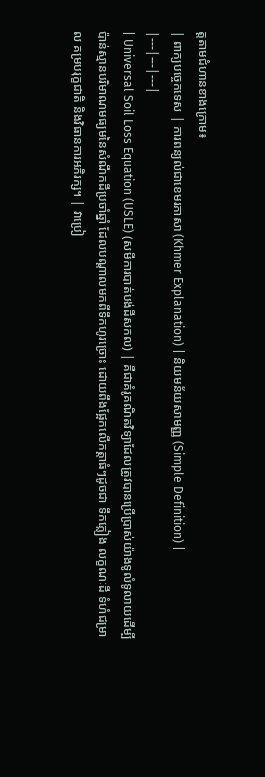ត្តតាមជំហានខាងក្រោម៖
| ពាក្យបច្ចេកទេស | ការពន្យល់ជាខេមរភាសា (Khmer Explanation) | និយមន័យសាមញ្ញ (Simple Definition) |
|---|---|---|
| Universal Soil Loss Equation (USLE) (សមីការបាត់បង់ដីសកល) | គឺជាគំរូគណិតវិទ្យាដែលត្រូវបានប្រើប្រាស់យ៉ាងទូលំទូលាយដើម្បីប៉ាន់ស្មានបរិមាណមធ្យមនៃសំណឹកដីប្រចាំឆ្នាំ ដែលបណ្តាលមកពីទឹកហូរច្រោះ ដោយពឹងផ្អែកលើកត្តាធំៗដូចជា ទឹកភ្លៀង លក្ខណៈដី ទំហំជម្រាល គម្របរុក្ខជាតិ និងវិធានការអភិរក្ស។ | វាប្រៀ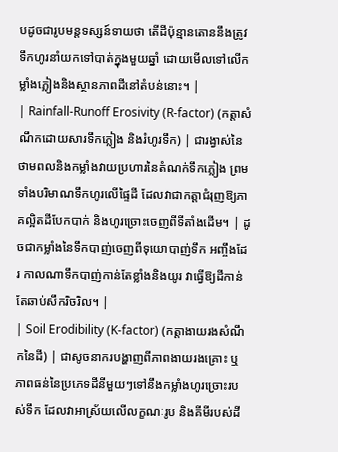បដូចជារូបមន្តទស្សន៍ទាយថា តើដីប៉ុន្មានតោននឹងត្រូវទឹកហូរនាំយកទៅបាត់ក្នុងមួយឆ្នាំ ដោយមើលទៅលើកម្លាំងភ្លៀងនិងស្ថានភាពដីនៅតំបន់នោះ។ |
| Rainfall-Runoff Erosivity (R-factor) (កត្តាសំណឹកដោយសារទឹកភ្លៀង និងរំហូរទឹក) | ជារង្វាស់នៃថាមពលនិងកម្លាំងវាយប្រហារនៃតំណក់ទឹកភ្លៀង ព្រមទាំងបរិមាណទឹកហូរលើផ្ទៃដី ដែលវាជាកត្តាជំរុញឱ្យភាគល្អិតដីបែកបាក់ និងហូរច្រោះចេញពីទីតាំងដើម។ | ដូចជាកម្លាំងនៃទឹកបាញ់ចេញពីទុយោបាញ់ទឹក អញ្ចឹងដែរ កាលណាទឹកបាញ់កាន់តែខ្លាំងនិងយូរ វាធ្វើឱ្យដីកាន់តែឆាប់សឹករិចរិល។ |
| Soil Erodibility (K-factor) (កត្តាងាយរងសំណឹកនៃដី) | ជាសូចនាករបង្ហាញពីភាពងាយរងគ្រោះ ឬភាពធន់នៃប្រភេទដីនីមួយៗទៅនឹងកម្លាំងហូរច្រោះរបស់ទឹក ដែលវាអាស្រ័យលើលក្ខណៈរូប និងគីមីរបស់ដី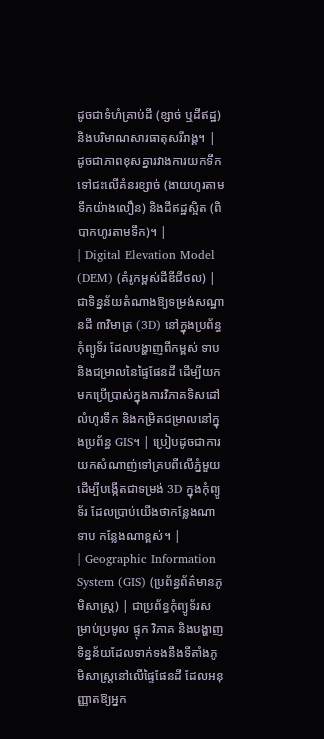ដូចជាទំហំគ្រាប់ដី (ខ្សាច់ ឬដីឥដ្ឋ) និងបរិមាណសារធាតុសរីរាង្គ។ | ដូចជាភាពខុសគ្នារវាងការយកទឹកទៅជះលើគំនរខ្សាច់ (ងាយហូរតាមទឹកយ៉ាងលឿន) និងដីឥដ្ឋស្អិត (ពិបាកហូរតាមទឹក)។ |
| Digital Elevation Model (DEM) (គំរូកម្ពស់ដីឌីជីថល) | ជាទិន្នន័យតំណាងឱ្យទម្រង់សណ្ឋានដី ៣វិមាត្រ (3D) នៅក្នុងប្រព័ន្ធកុំព្យូទ័រ ដែលបង្ហាញពីកម្ពស់ ទាប និងជម្រាលនៃផ្ទៃផែនដី ដើម្បីយកមកប្រើប្រាស់ក្នុងការវិភាគទិសដៅលំហូរទឹក និងកម្រិតជម្រាលនៅក្នុងប្រព័ន្ធ GIS។ | ប្រៀបដូចជាការយកសំណាញ់ទៅគ្របពីលើភ្នំមួយ ដើម្បីបង្កើតជាទម្រង់ 3D ក្នុងកុំព្យូទ័រ ដែលប្រាប់យើងថាកន្លែងណាទាប កន្លែងណាខ្ពស់។ |
| Geographic Information System (GIS) (ប្រព័ន្ធព័ត៌មានភូមិសាស្ត្រ) | ជាប្រព័ន្ធកុំព្យូទ័រសម្រាប់ប្រមូល ផ្ទុក វិភាគ និងបង្ហាញទិន្នន័យដែលទាក់ទងនឹងទីតាំងភូមិសាស្ត្រនៅលើផ្ទៃផែនដី ដែលអនុញ្ញាតឱ្យអ្នក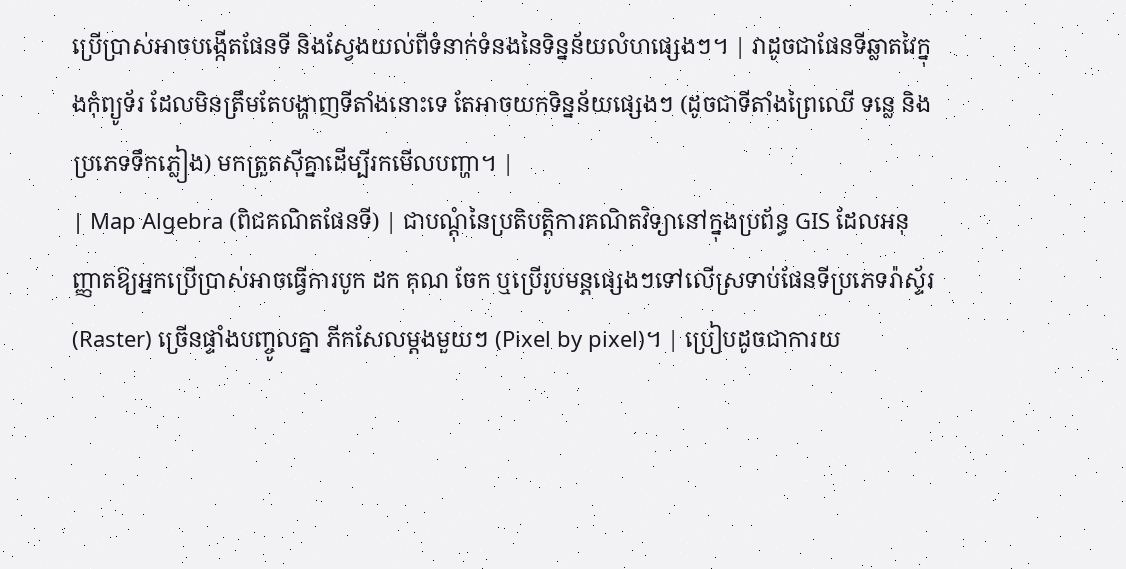ប្រើប្រាស់អាចបង្កើតផែនទី និងស្វែងយល់ពីទំនាក់ទំនងនៃទិន្នន័យលំហផ្សេងៗ។ | វាដូចជាផែនទីឆ្លាតវៃក្នុងកុំព្យូទ័រ ដែលមិនត្រឹមតែបង្ហាញទីតាំងនោះទេ តែអាចយកទិន្នន័យផ្សេងៗ (ដូចជាទីតាំងព្រៃឈើ ទន្លេ និងប្រភេទទឹកភ្លៀង) មកត្រួតស៊ីគ្នាដើម្បីរកមើលបញ្ហា។ |
| Map Algebra (ពិជគណិតផែនទី) | ជាបណ្តុំនៃប្រតិបត្តិការគណិតវិទ្យានៅក្នុងប្រព័ន្ធ GIS ដែលអនុញ្ញាតឱ្យអ្នកប្រើប្រាស់អាចធ្វើការបូក ដក គុណ ចែក ឬប្រើរូបមន្តផ្សេងៗទៅលើស្រទាប់ផែនទីប្រភេទរ៉ាស្ទ័រ (Raster) ច្រើនផ្ទាំងបញ្ចូលគ្នា ភីកសែលម្តងមួយៗ (Pixel by pixel)។ | ប្រៀបដូចជាការយ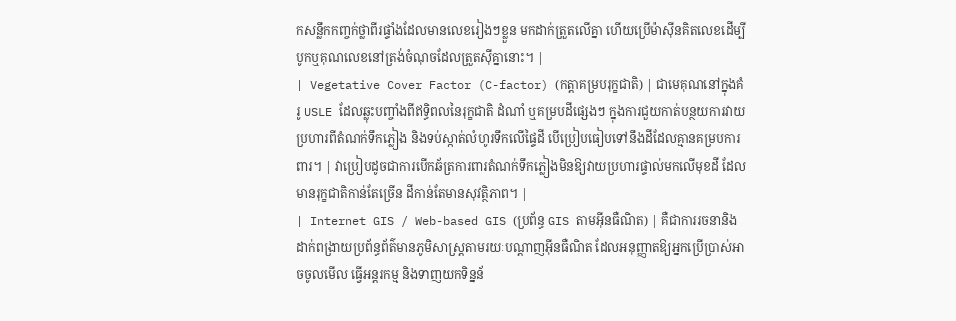កសន្លឹកកញ្ចក់ថ្លាពីរផ្ទាំងដែលមានលេខរៀងៗខ្លួន មកដាក់ត្រួតលើគ្នា ហើយប្រើម៉ាស៊ីនគិតលេខដើម្បីបូកឬគុណលេខនៅត្រង់ចំណុចដែលត្រួតស៊ីគ្នានោះ។ |
| Vegetative Cover Factor (C-factor) (កត្តាគម្របរុក្ខជាតិ) | ជាមេគុណនៅក្នុងគំរូ USLE ដែលឆ្លុះបញ្ចាំងពីឥទ្ធិពលនៃរុក្ខជាតិ ដំណាំ ឬគម្របដីផ្សេងៗ ក្នុងការជួយកាត់បន្ថយការវាយប្រហារពីតំណក់ទឹកភ្លៀង និងទប់ស្កាត់លំហូរទឹកលើផ្ទៃដី បើប្រៀបធៀបទៅនឹងដីដែលគ្មានគម្របការពារ។ | វាប្រៀបដូចជាការបើកឆ័ត្រការពារតំណក់ទឹកភ្លៀងមិនឱ្យវាយប្រហារផ្ទាល់មកលើមុខដី ដែលមានរុក្ខជាតិកាន់តែច្រើន ដីកាន់តែមានសុវត្ថិភាព។ |
| Internet GIS / Web-based GIS (ប្រព័ន្ធ GIS តាមអ៊ីនធឺណិត) | គឺជាការរចនានិងដាក់ពង្រាយប្រព័ន្ធព័ត៌មានភូមិសាស្ត្រតាមរយៈបណ្តាញអ៊ីនធឺណិត ដែលអនុញ្ញាតឱ្យអ្នកប្រើប្រាស់អាចចូលមើល ធ្វើអន្តរកម្ម និងទាញយកទិន្នន័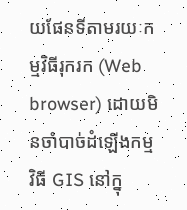យផែនទីតាមរយៈកម្មវិធីរុករក (Web browser) ដោយមិនចាំបាច់ដំឡើងកម្មវិធី GIS នៅក្នុ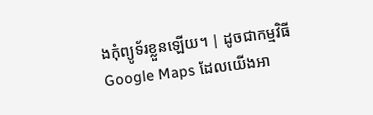ងកុំព្យូទ័រខ្លួនឡើយ។ | ដូចជាកម្មវិធី Google Maps ដែលយើងអា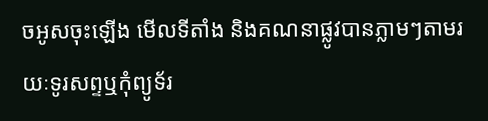ចអូសចុះឡើង មើលទីតាំង និងគណនាផ្លូវបានភ្លាមៗតាមរយៈទូរសព្ទឬកុំព្យូទ័រ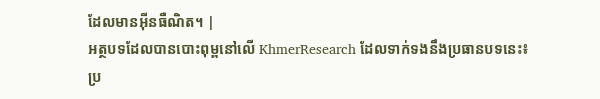ដែលមានអ៊ីនធឺណិត។ |
អត្ថបទដែលបានបោះពុម្ពនៅលើ KhmerResearch ដែលទាក់ទងនឹងប្រធានបទនេះ៖
ប្រ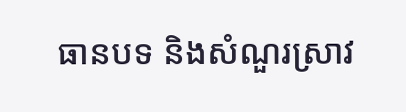ធានបទ និងសំណួរស្រាវ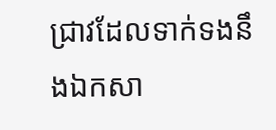ជ្រាវដែលទាក់ទងនឹងឯកសា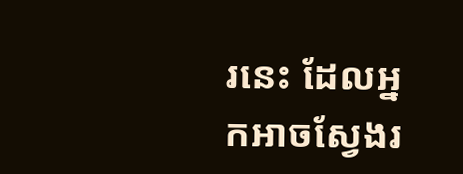រនេះ ដែលអ្នកអាចស្វែងរ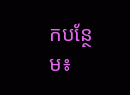កបន្ថែម៖